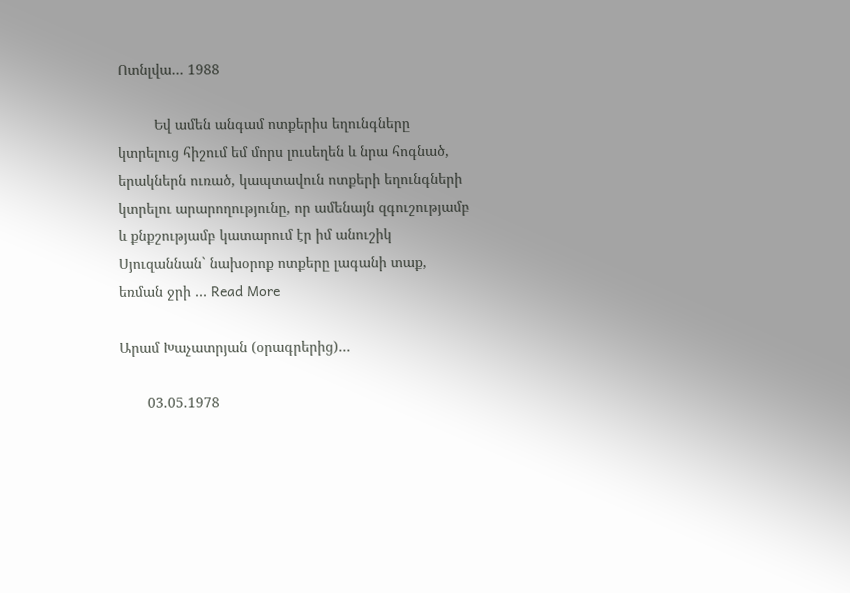Ոտնլվա… 1988

         Եվ ամեն անգամ ոտքերիս եղունգները կտրելուց հիշում եմ մորս լուսեղեն և նրա հոգնած, երակներն ուռած, կապտավուն ոտքերի եղունգների կտրելու արարողությունը, որ ամենայն զգուշությամբ և քնքշությամբ կատարում էր իմ անուշիկ Սյուզաննան` նախօրոք ոտքերը լագանի տաք, եռման ջրի … Read More

Արամ Խաչատրյան (օրագրերից)…

       03.05.1978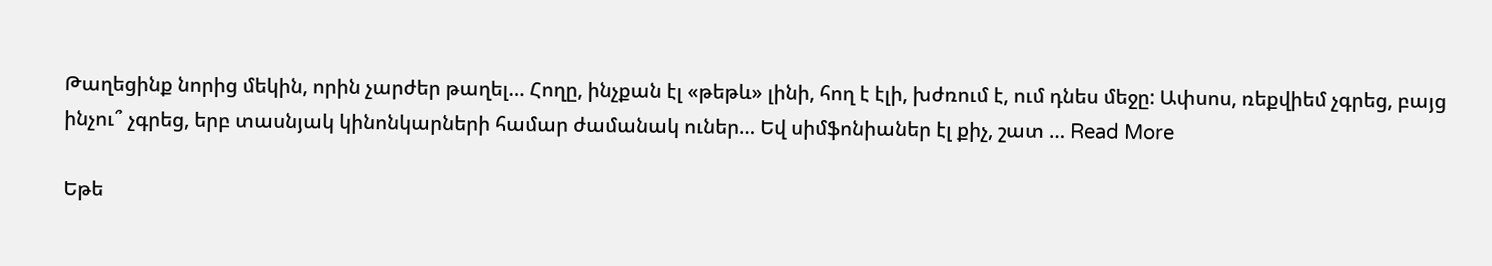Թաղեցինք նորից մեկին, որին չարժեր թաղել… Հողը, ինչքան էլ «թեթև» լինի, հող է էլի, խժռում է, ում դնես մեջը: Ափսոս, ռեքվիեմ չգրեց, բայց ինչու՞ չգրեց, երբ տասնյակ կինոնկարների համար ժամանակ ուներ… Եվ սիմֆոնիաներ էլ քիչ, շատ … Read More

Եթե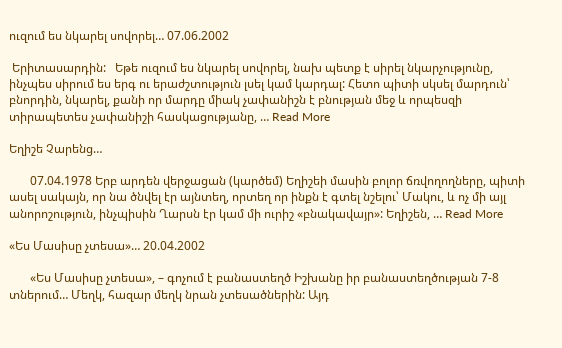ուզում ես նկարել սովորել… 07.06.2002

 Երիտասարդին:   Եթե ուզում ես նկարել սովորել, նախ պետք է սիրել նկարչությունը, ինչպես սիրում ես երգ ու երաժշտություն լսել կամ կարդալ: Հետո պիտի սկսել մարդուն՝ բնորդին, նկարել, քանի որ մարդը միակ չափանիշն է բնության մեջ և որպեսզի տիրապետես չափանիշի հասկացությանը, … Read More

Եղիշե Չարենց…

       07.04.1978 Երբ արդեն վերջացան (կարծեմ) Եղիշեի մասին բոլոր ճռվողողները, պիտի ասել սակայն, որ նա ծնվել էր այնտեղ, որտեղ որ ինքն է գտել նշելու՝ Մակու, և ոչ մի այլ անորոշություն, ինչպիսին Ղարսն էր կամ մի ուրիշ «բնակավայր»: Եղիշեն, … Read More

«Ես Մասիսը չտեսա»… 20.04.2002

       «Ես Մասիսը չտեսա», – գոչում է բանաստեղծ Իշխանը իր բանաստեղծության 7-8 տներում… Մեղկ, հազար մեղկ նրան չտեսածներին: Այդ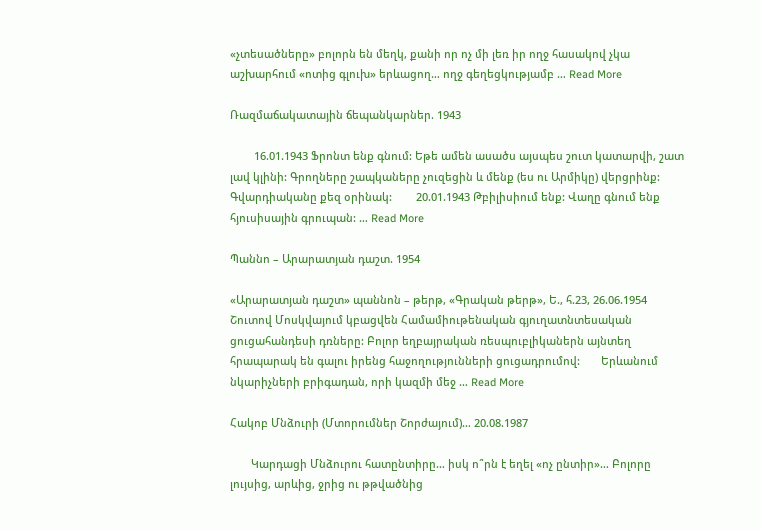«չտեսածները» բոլորն են մեղկ, քանի որ ոչ մի լեռ իր ողջ հասակով չկա աշխարհում «ոտից գլուխ» երևացող… ողջ գեղեցկությամբ … Read More

Ռազմաճակատային ճեպանկարներ. 1943

        16.01.1943 Ֆրոնտ ենք գնում: Եթե ամեն ասածս այսպես շուտ կատարվի, շատ լավ կլինի: Գրողները շապկաները չուզեցին և մենք (ես ու Արմիկը) վերցրինք: Գվարդիականը քեզ օրինակ:        20.01.1943 Թբիլիսիում ենք: Վաղը գնում ենք հյուսիսային գրուպան: … Read More

Պաննո – Արարատյան դաշտ. 1954

«Արարատյան դաշտ» պաննոն – թերթ, «Գրական թերթ», Ե., հ.23, 26.06.1954          Շուտով Մոսկվայում կբացվեն Համամիութենական գյուղատնտեսական ցուցահանդեսի դռները: Բոլոր եղբայրական ռեսպուբլիկաներն այնտեղ հրապարակ են գալու իրենց հաջողությունների ցուցադրումով:       Երևանում նկարիչների բրիգադան, որի կազմի մեջ … Read More

Հակոբ Մնձուրի (Մտորումներ Շորժայում)… 20.08.1987

       Կարդացի Մնձուրու հատընտիրը… իսկ ո՞րն է եղել «ոչ ընտիր»… Բոլորը լույսից, արևից, ջրից ու թթվածնից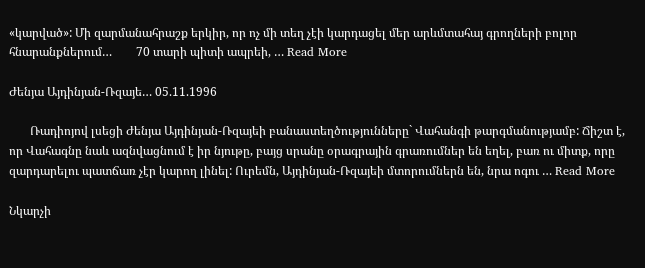«կարված»: Մի զարմանահրաշք երկիր, որ ոչ մի տեղ չէի կարդացել մեր արևմտահայ գրողների բոլոր հնարանքներում…        70 տարի պիտի ապրեի, … Read More

Ժենյա Այդինյան-Ռզայե… 05.11.1996

       Ռադիոյով լսեցի Ժենյա Այդինյան-Ռզայեի բանաստեղծությունները` Վահանգի թարգմանությամբ: Ճիշտ է, որ Վահագնը նաև ազնվացնում է իր նյութը, բայց սրանը օրագրային գրառումներ են եղել, բառ ու միտք, որը զարդարելու պատճառ չէր կարող լինել: Ուրեմն, Այդինյան-Ռզայեի մտորումներն են, նրա ոգու … Read More

Նկարչի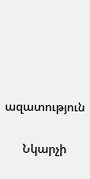ազատություն

      Նկարչի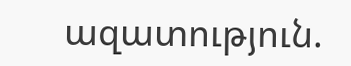ազատություն.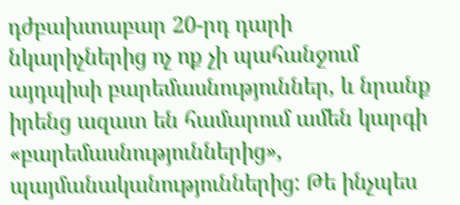դժբախտաբար 20-րդ դարի նկարիչներից ոչ ոք չի պահանջում այդպիսի բարեմասնություններ, և նրանք իրենց ազատ են համարում ամեն կարգի «բարեմասնություններից», պայմանականություններից: Թե ինչպես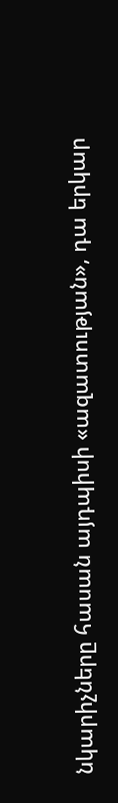նկարիչները հասան այդպիսի «ազատության», դա երկար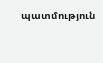պատմություն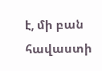է, մի բան հավաստի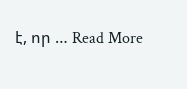է, որ … Read More